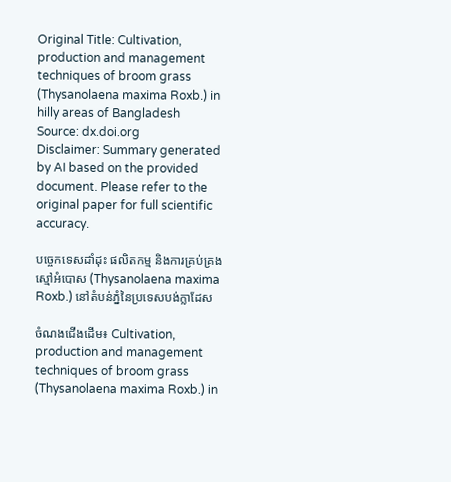Original Title: Cultivation, production and management techniques of broom grass (Thysanolaena maxima Roxb.) in hilly areas of Bangladesh
Source: dx.doi.org
Disclaimer: Summary generated by AI based on the provided document. Please refer to the original paper for full scientific accuracy.

បច្ចេកទេសដាំដុះ ផលិតកម្ម និងការគ្រប់គ្រងស្មៅអំបោស (Thysanolaena maxima Roxb.) នៅតំបន់ភ្នំនៃប្រទេសបង់ក្លាដែស

ចំណងជើងដើម៖ Cultivation, production and management techniques of broom grass (Thysanolaena maxima Roxb.) in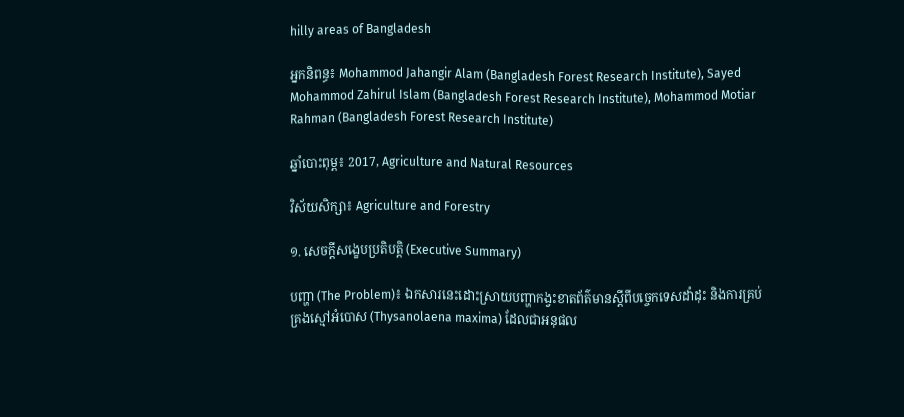hilly areas of Bangladesh

អ្នកនិពន្ធ៖ Mohammod Jahangir Alam (Bangladesh Forest Research Institute), Sayed Mohammod Zahirul Islam (Bangladesh Forest Research Institute), Mohammod Motiar Rahman (Bangladesh Forest Research Institute)

ឆ្នាំបោះពុម្ព៖ 2017, Agriculture and Natural Resources

វិស័យសិក្សា៖ Agriculture and Forestry

១. សេចក្តីសង្ខេបប្រតិបត្តិ (Executive Summary)

បញ្ហា (The Problem)៖ ឯកសារនេះដោះស្រាយបញ្ហាកង្វះខាតព័ត៌មានស្តីពីបច្ចេកទេសដាំដុះ និងការគ្រប់គ្រងស្មៅអំបោស (Thysanolaena maxima) ដែលជាអនុផល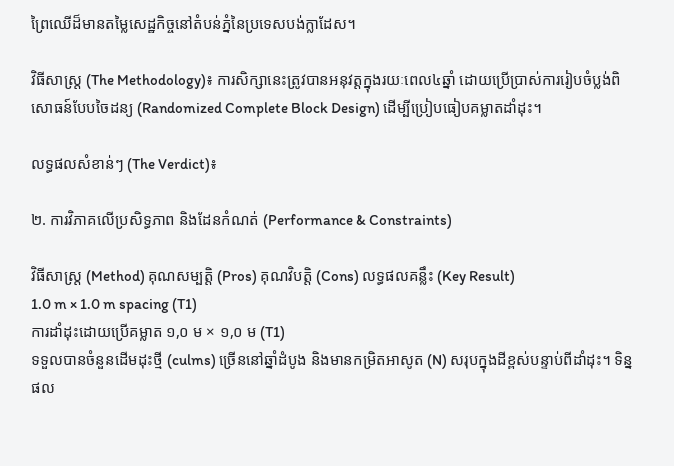ព្រៃឈើដ៏មានតម្លៃសេដ្ឋកិច្ចនៅតំបន់ភ្នំនៃប្រទេសបង់ក្លាដែស។

វិធីសាស្ត្រ (The Methodology)៖ ការសិក្សានេះត្រូវបានអនុវត្តក្នុងរយៈពេល៤ឆ្នាំ ដោយប្រើប្រាស់ការរៀបចំប្លង់ពិសោធន៍បែបចៃដន្យ (Randomized Complete Block Design) ដើម្បីប្រៀបធៀបគម្លាតដាំដុះ។

លទ្ធផលសំខាន់ៗ (The Verdict)៖

២. ការវិភាគលើប្រសិទ្ធភាព និងដែនកំណត់ (Performance & Constraints)

វិធីសាស្ត្រ (Method) គុណសម្បត្តិ (Pros) គុណវិបត្តិ (Cons) លទ្ធផលគន្លឹះ (Key Result)
1.0 m × 1.0 m spacing (T1)
ការដាំដុះដោយប្រើគម្លាត ១,០ ម × ១,០ ម (T1)
ទទួលបានចំនួនដើមដុះថ្មី (culms) ច្រើននៅឆ្នាំដំបូង និងមានកម្រិតអាសូត (N) សរុបក្នុងដីខ្ពស់បន្ទាប់ពីដាំដុះ។ ទិន្នផល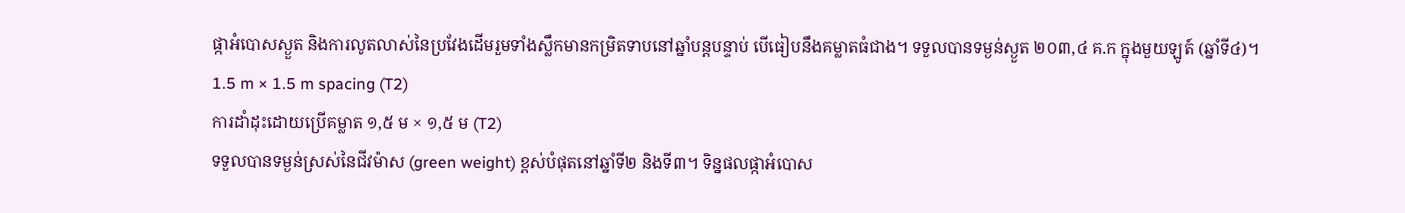ផ្កាអំបោសស្ងួត និងការលូតលាស់នៃប្រវែងដើមរួមទាំងស្លឹកមានកម្រិតទាបនៅឆ្នាំបន្តបន្ទាប់ បើធៀបនឹងគម្លាតធំជាង។ ទទួលបានទម្ងន់ស្ងួត ២០៣,៤ គ.ក ក្នុងមួយឡូត៍ (ឆ្នាំទី៤)។
1.5 m × 1.5 m spacing (T2)
ការដាំដុះដោយប្រើគម្លាត ១,៥ ម × ១,៥ ម (T2)
ទទួលបានទម្ងន់ស្រស់នៃជីវម៉ាស (green weight) ខ្ពស់បំផុតនៅឆ្នាំទី២ និងទី៣។ ទិន្នផលផ្កាអំបោស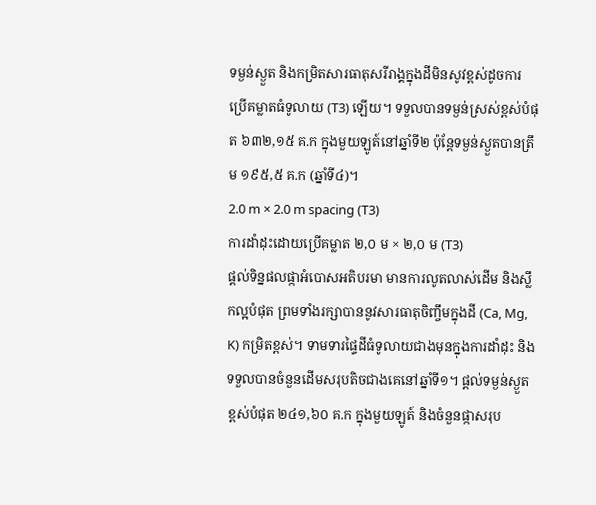ទម្ងន់ស្ងួត និងកម្រិតសារធាតុសរីរាង្គក្នុងដីមិនសូវខ្ពស់ដូចការប្រើគម្លាតធំទូលាយ (T3) ឡើយ។ ទទួលបានទម្ងន់ស្រស់ខ្ពស់បំផុត ៦៣២,១៥ គ.ក ក្នុងមួយឡូត៍នៅឆ្នាំទី២ ប៉ុន្តែទម្ងន់ស្ងួតបានត្រឹម ១៩៥,៥ គ.ក (ឆ្នាំទី៤)។
2.0 m × 2.0 m spacing (T3)
ការដាំដុះដោយប្រើគម្លាត ២,០ ម × ២,០ ម (T3)
ផ្តល់ទិន្នផលផ្កាអំបោសអតិបរមា មានការលូតលាស់ដើម និងស្លឹកល្អបំផុត ព្រមទាំងរក្សាបាននូវសារធាតុចិញ្ចឹមក្នុងដី (Ca, Mg, K) កម្រិតខ្ពស់។ ទាមទារផ្ទៃដីធំទូលាយជាងមុនក្នុងការដាំដុះ និងទទួលបានចំនួនដើមសរុបតិចជាងគេនៅឆ្នាំទី១។ ផ្តល់ទម្ងន់ស្ងួតខ្ពស់បំផុត ២៤១,៦០ គ.ក ក្នុងមួយឡូត៍ និងចំនួនផ្កាសរុប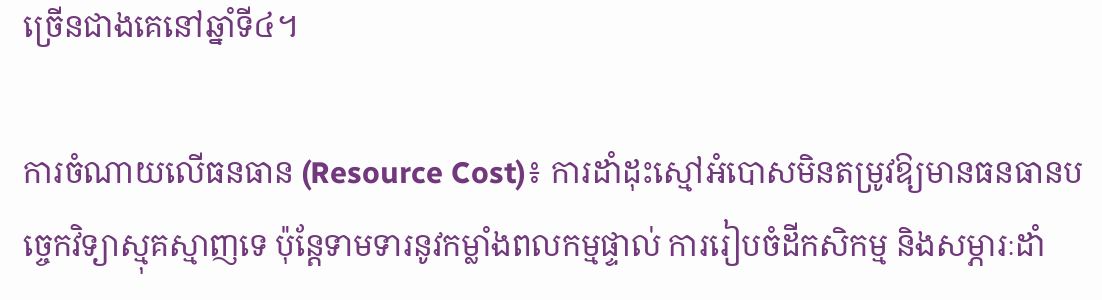ច្រើនជាងគេនៅឆ្នាំទី៤។

ការចំណាយលើធនធាន (Resource Cost)៖ ការដាំដុះស្មៅអំបោសមិនតម្រូវឱ្យមានធនធានបច្ចេកវិទ្យាស្មុគស្មាញទេ ប៉ុន្តែទាមទារនូវកម្លាំងពលកម្មផ្ទាល់ ការរៀបចំដីកសិកម្ម និងសម្ភារៈដាំ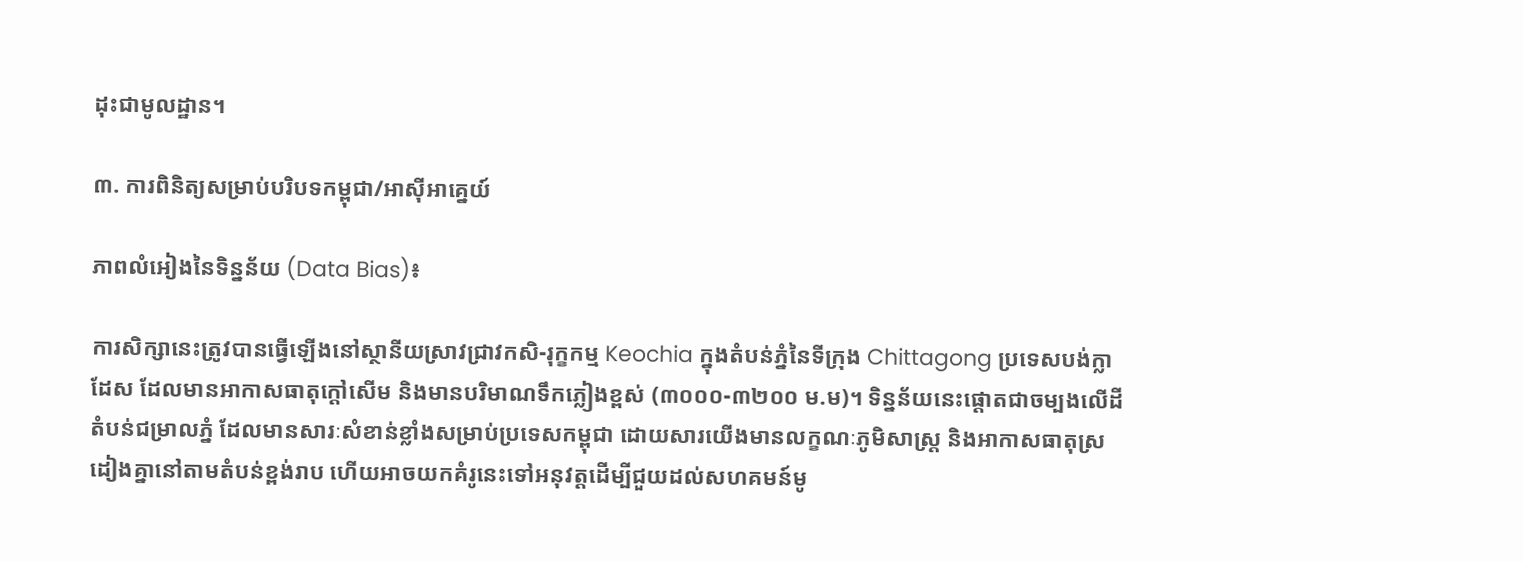ដុះជាមូលដ្ឋាន។

៣. ការពិនិត្យសម្រាប់បរិបទកម្ពុជា/អាស៊ីអាគ្នេយ៍

ភាពលំអៀងនៃទិន្នន័យ (Data Bias)៖

ការសិក្សានេះត្រូវបានធ្វើឡើងនៅស្ថានីយស្រាវជ្រាវកសិ-រុក្ខកម្ម Keochia ក្នុងតំបន់ភ្នំនៃទីក្រុង Chittagong ប្រទេសបង់ក្លាដែស ដែលមានអាកាសធាតុក្តៅសើម និងមានបរិមាណទឹកភ្លៀងខ្ពស់ (៣០០០-៣២០០ ម.ម)។ ទិន្នន័យនេះផ្តោតជាចម្បងលើដីតំបន់ជម្រាលភ្នំ ដែលមានសារៈសំខាន់ខ្លាំងសម្រាប់ប្រទេសកម្ពុជា ដោយសារយើងមានលក្ខណៈភូមិសាស្ត្រ និងអាកាសធាតុស្រដៀងគ្នានៅតាមតំបន់ខ្ពង់រាប ហើយអាចយកគំរូនេះទៅអនុវត្តដើម្បីជួយដល់សហគមន៍មូ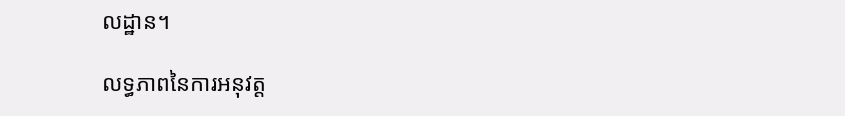លដ្ឋាន។

លទ្ធភាពនៃការអនុវត្ត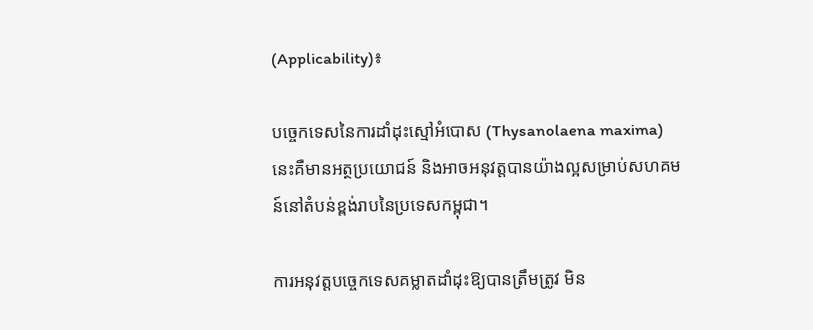(Applicability)៖

បច្ចេកទេសនៃការដាំដុះស្មៅអំបោស (Thysanolaena maxima) នេះគឺមានអត្ថប្រយោជន៍ និងអាចអនុវត្តបានយ៉ាងល្អសម្រាប់សហគមន៍នៅតំបន់ខ្ពង់រាបនៃប្រទេសកម្ពុជា។

ការអនុវត្តបច្ចេកទេសគម្លាតដាំដុះឱ្យបានត្រឹមត្រូវ មិន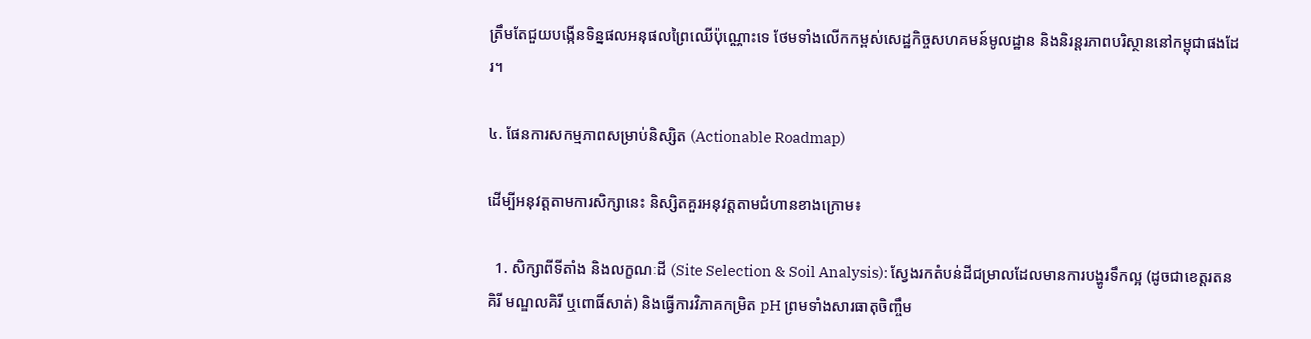ត្រឹមតែជួយបង្កើនទិន្នផលអនុផលព្រៃឈើប៉ុណ្ណោះទេ ថែមទាំងលើកកម្ពស់សេដ្ឋកិច្ចសហគមន៍មូលដ្ឋាន និងនិរន្តរភាពបរិស្ថាននៅកម្ពុជាផងដែរ។

៤. ផែនការសកម្មភាពសម្រាប់និស្សិត (Actionable Roadmap)

ដើម្បីអនុវត្តតាមការសិក្សានេះ និស្សិតគួរអនុវត្តតាមជំហានខាងក្រោម៖

  1. សិក្សាពីទីតាំង និងលក្ខណៈដី (Site Selection & Soil Analysis): ស្វែងរកតំបន់ដីជម្រាលដែលមានការបង្ហូរទឹកល្អ (ដូចជាខេត្តរតនគិរី មណ្ឌលគិរី ឬពោធិ៍សាត់) និងធ្វើការវិភាគកម្រិត pH ព្រមទាំងសារធាតុចិញ្ចឹម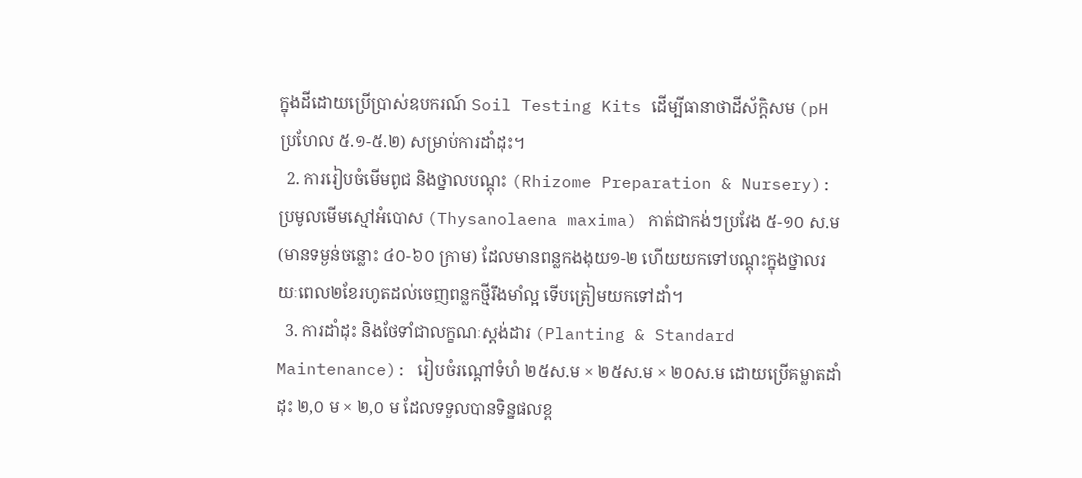ក្នុងដីដោយប្រើប្រាស់ឧបករណ៍ Soil Testing Kits ដើម្បីធានាថាដីស័ក្តិសម (pH ប្រហែល ៥.១-៥.២) សម្រាប់ការដាំដុះ។
  2. ការរៀបចំមើមពូជ និងថ្នាលបណ្តុះ (Rhizome Preparation & Nursery): ប្រមូលមើមស្មៅអំបោស (Thysanolaena maxima) កាត់ជាកង់ៗប្រវែង ៥-១០ ស.ម (មានទម្ងន់ចន្លោះ ៤០-៦០ ក្រាម) ដែលមានពន្លកងងុយ១-២ ហើយយកទៅបណ្តុះក្នុងថ្នាលរយៈពេល២ខែរហូតដល់ចេញពន្លកថ្មីរឹងមាំល្អ ទើបត្រៀមយកទៅដាំ។
  3. ការដាំដុះ និងថែទាំជាលក្ខណៈស្តង់ដារ (Planting & Standard Maintenance): រៀបចំរណ្តៅទំហំ ២៥ស.ម × ២៥ស.ម × ២០ស.ម ដោយប្រើគម្លាតដាំដុះ ២,០ ម × ២,០ ម ដែលទទួលបានទិន្នផលខ្ព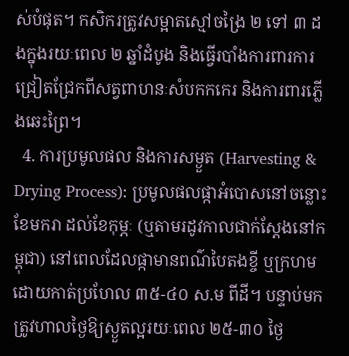ស់បំផុត។ កសិករត្រូវសម្អាតស្មៅចង្រៃ ២ ទៅ ៣ ដងក្នុងរយៈពេល ២ ឆ្នាំដំបូង និងធ្វើរបាំងការពារការជ្រៀតជ្រែកពីសត្វពាហនៈសំបកកកេរ និងការពារភ្លើងឆេះព្រៃ។
  4. ការប្រមូលផល និងការសម្ងួត (Harvesting & Drying Process): ប្រមូលផលផ្កាអំបោសនៅចន្លោះខែមករា ដល់ខែកុម្ភៈ (ឬតាមរដូវកាលជាក់ស្តែងនៅកម្ពុជា) នៅពេលដែលផ្កាមានពណ៌បៃតងខ្ចី ឬក្រហម ដោយកាត់ប្រហែល ៣៥-៤០ ស.ម ពីដី។ បន្ទាប់មក ត្រូវហាលថ្ងៃឱ្យស្ងួតល្អរយៈពេល ២៥-៣០ ថ្ងៃ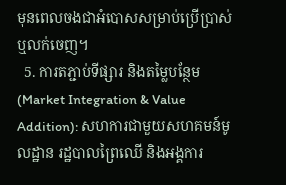មុនពេលចងជាអំបោសសម្រាប់ប្រើប្រាស់ ឬលក់ចេញ។
  5. ការតភ្ជាប់ទីផ្សារ និងតម្លៃបន្ថែម (Market Integration & Value Addition): សហការជាមួយសហគមន៍មូលដ្ឋាន រដ្ឋបាលព្រៃឈើ និងអង្គការ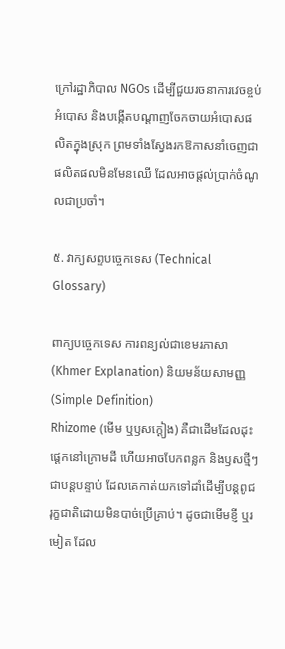ក្រៅរដ្ឋាភិបាល NGOs ដើម្បីជួយរចនាការវេចខ្ចប់អំបោស និងបង្កើតបណ្តាញចែកចាយអំបោសផលិតក្នុងស្រុក ព្រមទាំងស្វែងរកឱកាសនាំចេញជាផលិតផលមិនមែនឈើ ដែលអាចផ្តល់ប្រាក់ចំណូលជាប្រចាំ។

៥. វាក្យសព្ទបច្ចេកទេស (Technical Glossary)

ពាក្យបច្ចេកទេស ការពន្យល់ជាខេមរភាសា (Khmer Explanation) និយមន័យសាមញ្ញ (Simple Definition)
Rhizome (មើម ឬឫសក្ដៀង) គឺជាដើមដែលដុះផ្ដេកនៅក្រោមដី ហើយអាចបែកពន្លក និងឫសថ្មីៗជាបន្តបន្ទាប់ ដែលគេកាត់យកទៅដាំដើម្បីបន្តពូជរុក្ខជាតិដោយមិនបាច់ប្រើគ្រាប់។ ដូចជាមើមខ្ញី ឬរមៀត ដែល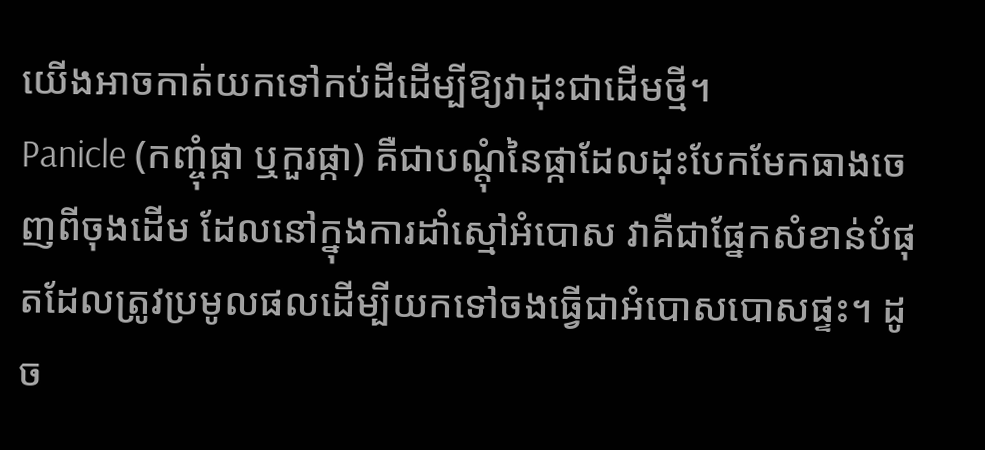យើងអាចកាត់យកទៅកប់ដីដើម្បីឱ្យវាដុះជាដើមថ្មី។
Panicle (កញ្ចុំផ្កា ឬកួរផ្កា) គឺជាបណ្ដុំនៃផ្កាដែលដុះបែកមែកធាងចេញពីចុងដើម ដែលនៅក្នុងការដាំស្មៅអំបោស វាគឺជាផ្នែកសំខាន់បំផុតដែលត្រូវប្រមូលផលដើម្បីយកទៅចងធ្វើជាអំបោសបោសផ្ទះ។ ដូច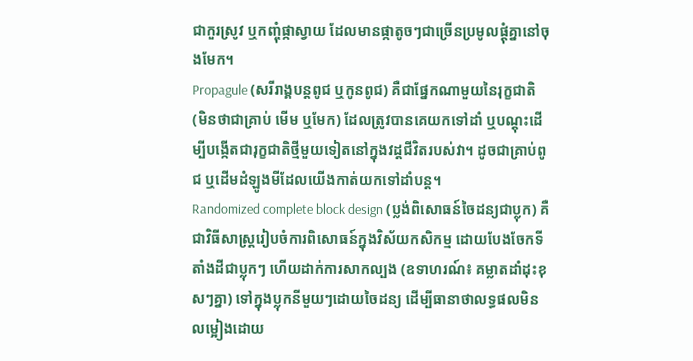ជាកួរស្រូវ ឬកញ្ចុំផ្កាស្វាយ ដែលមានផ្កាតូចៗជាច្រើនប្រមូលផ្ដុំគ្នានៅចុងមែក។
Propagule (សរីរាង្គបន្តពូជ ឬកូនពូជ) គឺជាផ្នែកណាមួយនៃរុក្ខជាតិ (មិនថាជាគ្រាប់ មើម ឬមែក) ដែលត្រូវបានគេយកទៅដាំ ឬបណ្ដុះដើម្បីបង្កើតជារុក្ខជាតិថ្មីមួយទៀតនៅក្នុងវដ្តជីវិតរបស់វា។ ដូចជាគ្រាប់ពូជ ឬដើមដំឡូងមីដែលយើងកាត់យកទៅដាំបន្ត។
Randomized complete block design (ប្លង់ពិសោធន៍ចៃដន្យជាប្លុក) គឺជាវិធីសាស្ត្ររៀបចំការពិសោធន៍ក្នុងវិស័យកសិកម្ម ដោយបែងចែកទីតាំងដីជាប្លុកៗ ហើយដាក់ការសាកល្បង (ឧទាហរណ៍៖ គម្លាតដាំដុះខុសៗគ្នា) ទៅក្នុងប្លុកនីមួយៗដោយចៃដន្យ ដើម្បីធានាថាលទ្ធផលមិនលម្អៀងដោយ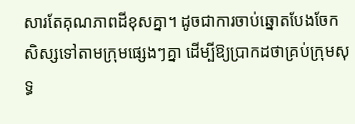សារតែគុណភាពដីខុសគ្នា។ ដូចជាការចាប់ឆ្នោតបែងចែកសិស្សទៅតាមក្រុមផ្សេងៗគ្នា ដើម្បីឱ្យប្រាកដថាគ្រប់ក្រុមសុទ្ធ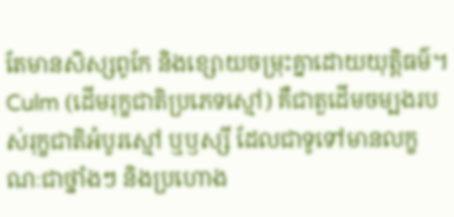តែមានសិស្សពូកែ និងខ្សោយចម្រុះគ្នាដោយយុត្តិធម៌។
Culm (ដើមរុក្ខជាតិប្រភេទស្មៅ) គឺជាតួដើមចម្បងរបស់រុក្ខជាតិអំបូរស្មៅ ឬឫស្សី ដែលជាទូទៅមានលក្ខណៈជាថ្នាំងៗ និងប្រហោង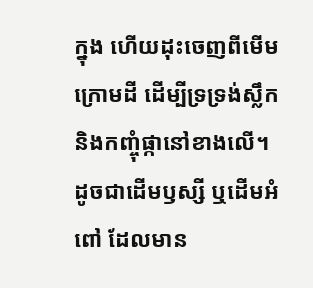ក្នុង ហើយដុះចេញពីមើមក្រោមដី ដើម្បីទ្រទ្រង់ស្លឹក និងកញ្ចុំផ្កានៅខាងលើ។ ដូចជាដើមឫស្សី ឬដើមអំពៅ ដែលមាន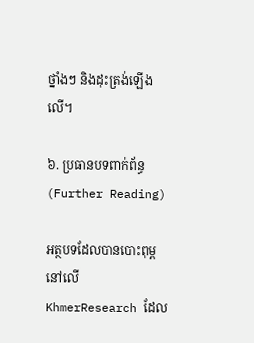ថ្នាំងៗ និងដុះត្រង់ឡើងលើ។

៦. ប្រធានបទពាក់ព័ន្ធ (Further Reading)

អត្ថបទដែលបានបោះពុម្ពនៅលើ KhmerResearch ដែល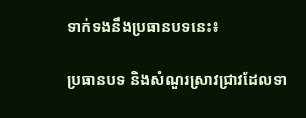ទាក់ទងនឹងប្រធានបទនេះ៖

ប្រធានបទ និងសំណួរស្រាវជ្រាវដែលទា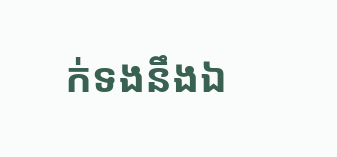ក់ទងនឹងឯ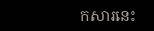កសារនេះ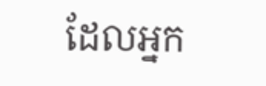ដែលអ្នក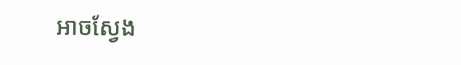អាចស្វែង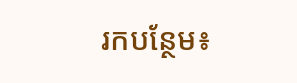រកបន្ថែម៖